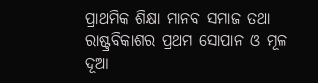ପ୍ରାଥମିକ ଶିକ୍ଷା ମାନବ ସମାଜ ତଥା ରାଷ୍ଟ୍ରବିକାଶର ପ୍ରଥମ ସୋପାନ ଓ ମୂଳ ଦୂଆ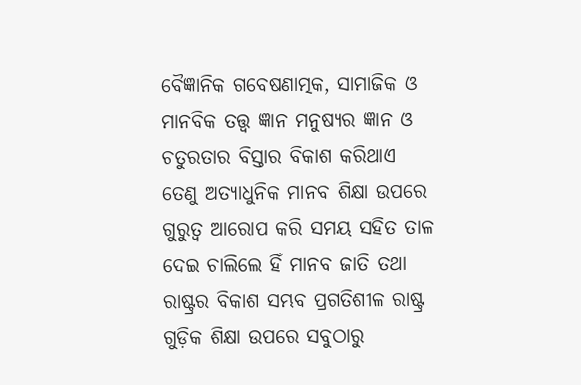ବୈଜ୍ଞାନିକ ଗବେଷଣାତ୍ମକ, ସାମାଜିକ ଓ ମାନବିକ ତତ୍ତ୍ବ ଜ୍ଞାନ ମନୁଷ୍ୟର ଜ୍ଞାନ ଓ ଚତୁରତାର ବିସ୍ତାର ବିକାଶ କରିଥାଏ ତେଣୁ ଅତ୍ୟାଧୁନିକ ମାନବ ଶିକ୍ଷା ଉପରେ ଗୁରୁତ୍ବ ଆରୋପ କରି ସମୟ ସହିତ ତାଳ ଦେଇ ଚାଲିଲେ ହିଁ ମାନବ ଜାତି ତଥା ରାଷ୍ଟ୍ରର ବିକାଶ ସମ୍ଭବ ପ୍ରଗତିଶୀଳ ରାଷ୍ଟ୍ର ଗୁଡ଼ିକ ଶିକ୍ଷା ଉପରେ ସବୁଠାରୁ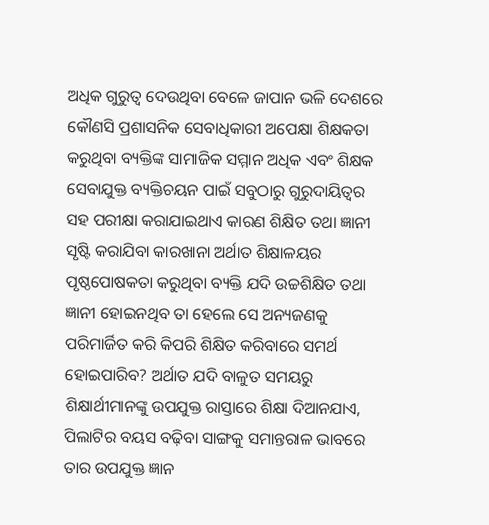ଅଧିକ ଗୁରୁତ୍ବ ଦେଉଥିବା ବେଳେ ଜାପାନ ଭଳି ଦେଶରେ କୌଣସି ପ୍ରଶାସନିକ ସେବାଧିକାରୀ ଅପେକ୍ଷା ଶିକ୍ଷକତା କରୁଥିବା ବ୍ୟକ୍ତିଙ୍କ ସାମାଜିକ ସମ୍ମାନ ଅଧିକ ଏବଂ ଶିକ୍ଷକ ସେବାଯୁକ୍ତ ବ୍ୟକ୍ତିଚୟନ ପାଇଁ ସବୁଠାରୁ ଗୁରୁଦାୟିତ୍ବର ସହ ପରୀକ୍ଷା କରାଯାଇଥାଏ କାରଣ ଶିକ୍ଷିତ ତଥା ଜ୍ଞାନୀ ସୃଷ୍ଟି କରାଯିବା କାରଖାନା ଅର୍ଥାତ ଶିକ୍ଷାଳୟର ପୃଷ୍ଠପୋଷକତା କରୁଥିବା ବ୍ୟକ୍ତି ଯଦି ଉଚ୍ଚଶିକ୍ଷିତ ତଥା ଜ୍ଞାନୀ ହୋଇନଥିବ ତା ହେଲେ ସେ ଅନ୍ୟଜଣକୁ ପରିମାର୍ଜିତ କରି କିପରି ଶିକ୍ଷିତ କରିବାରେ ସମର୍ଥ ହୋଇପାରିବ? ଅର୍ଥାତ ଯଦି ବାଳୁତ ସମୟରୁ ଶିକ୍ଷାର୍ଥୀମାନଙ୍କୁ ଉପଯୁକ୍ତ ରାସ୍ତାରେ ଶିକ୍ଷା ଦିଆନଯାଏ, ପିଲାଟିର ବୟସ ବଢ଼ିବା ସାଙ୍ଗକୁ ସମାନ୍ତରାଳ ଭାବରେ ତାର ଉପଯୁକ୍ତ ଜ୍ଞାନ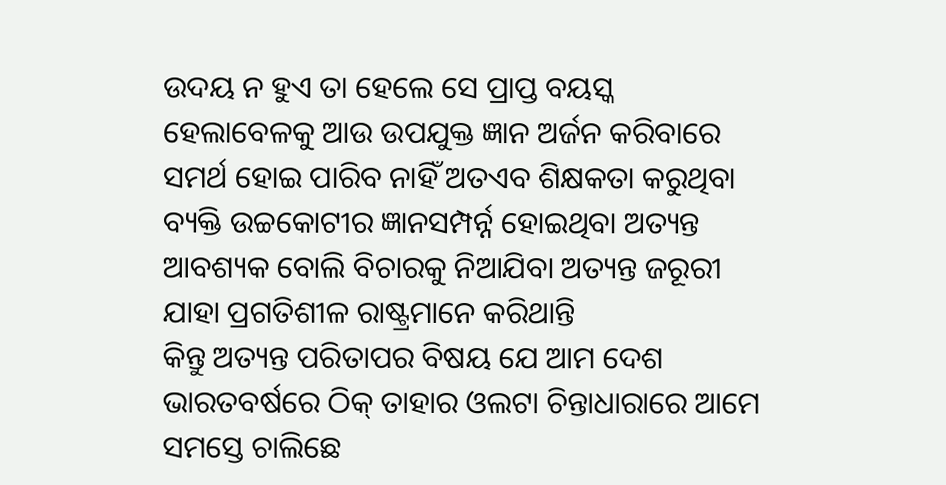ଉଦୟ ନ ହୁଏ ତା ହେଲେ ସେ ପ୍ରାପ୍ତ ବୟସ୍କ ହେଲାବେଳକୁ ଆଉ ଉପଯୁକ୍ତ ଜ୍ଞାନ ଅର୍ଜନ କରିବାରେ ସମର୍ଥ ହୋଇ ପାରିବ ନାହିଁ ଅତଏବ ଶିକ୍ଷକତା କରୁଥିବା ବ୍ୟକ୍ତି ଉଚ୍ଚକୋଟୀର ଜ୍ଞାନସମ୍ପର୍ନ୍ନ ହୋଇଥିବା ଅତ୍ୟନ୍ତ ଆବଶ୍ୟକ ବୋଲି ବିଚାରକୁ ନିଆଯିବା ଅତ୍ୟନ୍ତ ଜରୂରୀ ଯାହା ପ୍ରଗତିଶୀଳ ରାଷ୍ଟ୍ରମାନେ କରିଥାନ୍ତି
କିନ୍ତୁ ଅତ୍ୟନ୍ତ ପରିତାପର ବିଷୟ ଯେ ଆମ ଦେଶ ଭାରତବର୍ଷରେ ଠିକ୍ ତାହାର ଓଲଟା ଚିନ୍ତାଧାରାରେ ଆମେ ସମସ୍ତେ ଚାଲିଛେ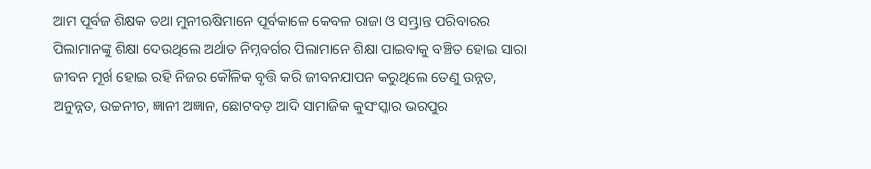ଆମ ପୂର୍ବଜ ଶିକ୍ଷକ ତଥା ମୁନୀଋଷିମାନେ ପୂର୍ବକାଳେ କେବଳ ରାଜା ଓ ସମ୍ଭ୍ରାନ୍ତ ପରିବାରର ପିଲାମାନଙ୍କୁ ଶିକ୍ଷା ଦେଉଥିଲେ ଅର୍ଥାତ ନିମ୍ନବର୍ଗର ପିଲାମାନେ ଶିକ୍ଷା ପାଇବାକୁ ବଞ୍ଚିତ ହୋଇ ସାରା ଜୀବନ ମୂର୍ଖ ହୋଇ ରହି ନିଜର କୌଳିକ ବୃତ୍ତି କରି ଜୀବନଯାପନ କରୁଥିଲେ ତେଣୁ ଉନ୍ନତ, ଅନୁନ୍ନତ, ଉଚ୍ଚନୀଚ, ଜ୍ଞାନୀ ଅଜ୍ଞାନ, ଛୋଟବଡ଼ ଆଦି ସାମାଜିକ କୁସଂସ୍କାର ଭରପୁର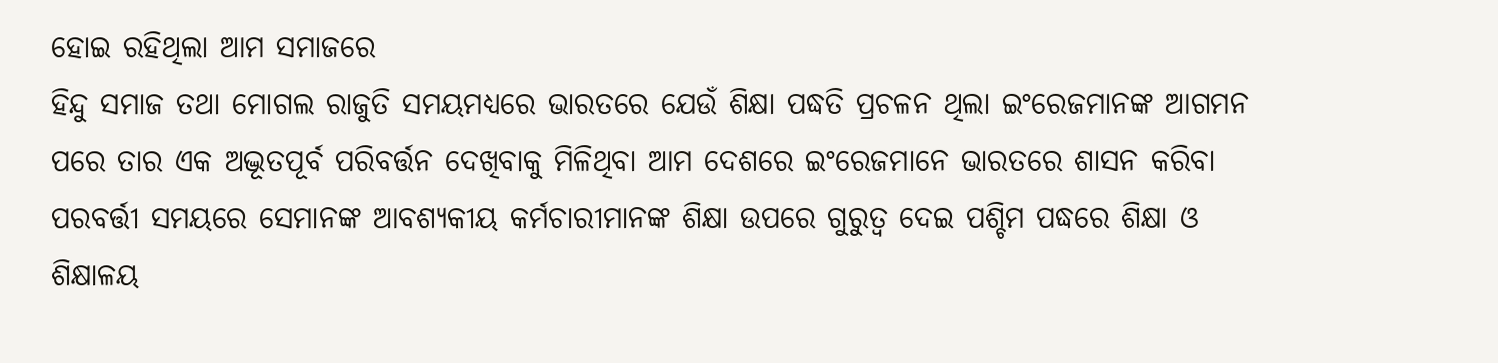ହୋଇ ରହିଥିଲା ଆମ ସମାଜରେ
ହିନ୍ଦୁ ସମାଜ ତଥା ମୋଗଲ ରାଜୁତି ସମୟମଧ୍ୟରେ ଭାରତରେ ଯେଉଁ ଶିକ୍ଷା ପଦ୍ଧତି ପ୍ରଚଳନ ଥିଲା ଇଂରେଜମାନଙ୍କ ଆଗମନ ପରେ ତାର ଏକ ଅଦ୍ଭୂତପୂର୍ବ ପରିବର୍ତ୍ତନ ଦେଖିବାକୁ ମିଳିଥିବା ଆମ ଦେଶରେ ଇଂରେଜମାନେ ଭାରତରେ ଶାସନ କରିବା ପରବର୍ତ୍ତୀ ସମୟରେ ସେମାନଙ୍କ ଆବଶ୍ୟକୀୟ କର୍ମଚାରୀମାନଙ୍କ ଶିକ୍ଷା ଉପରେ ଗୁରୁତ୍ବ ଦେଇ ପଶ୍ଚିମ ପଦ୍ଧରେ ଶିକ୍ଷା ଓ ଶିକ୍ଷାଳୟ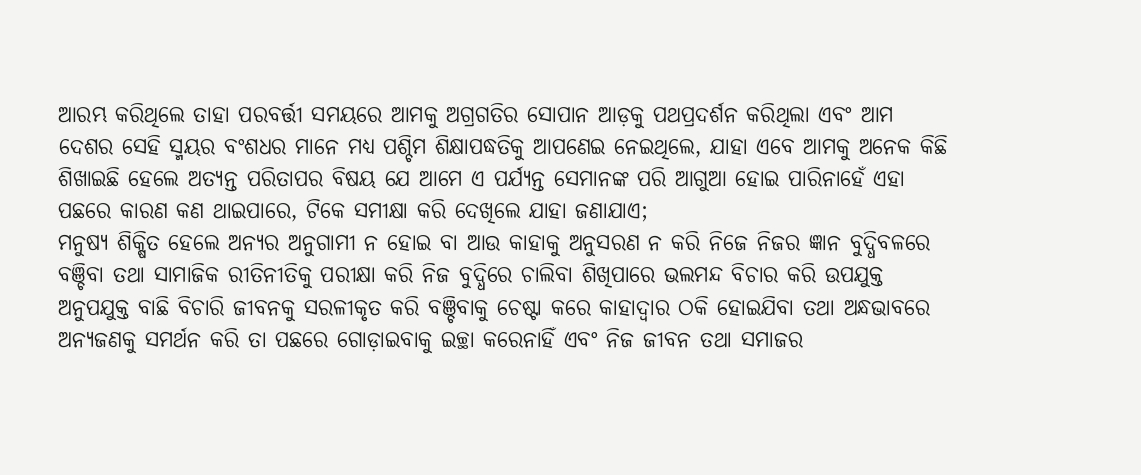ଆରମ୍ଭ କରିଥିଲେ ତାହା ପରବର୍ତ୍ତୀ ସମୟରେ ଆମକୁ ଅଗ୍ରଗତିର ସୋପାନ ଆଡ଼କୁ ପଥପ୍ରଦର୍ଶନ କରିଥିଲା ଏବଂ ଆମ ଦେଶର ସେହି ସ୍ମୟର ବଂଶଧର ମାନେ ମଧ୍ୟ ପଶ୍ଚିମ ଶିକ୍ଷାପଦ୍ଧତିକୁ ଆପଣେଇ ନେଇଥିଲେ, ଯାହା ଏବେ ଆମକୁ ଅନେକ କିଛି ଶିଖାଇଛି ହେଲେ ଅତ୍ୟନ୍ତ ପରିତାପର ବିଷୟ ଯେ ଆମେ ଏ ପର୍ଯ୍ୟନ୍ତ ସେମାନଙ୍କ ପରି ଆଗୁଆ ହୋଇ ପାରିନାହେଁ ଏହା ପଛରେ କାରଣ କଣ ଥାଇପାରେ, ଟିକେ ସମୀକ୍ଷା କରି ଦେଖିଲେ ଯାହା ଜଣାଯାଏ;
ମନୁଷ୍ୟ ଶିକ୍ଷିତ ହେଲେ ଅନ୍ୟର ଅନୁଗାମୀ ନ ହୋଇ ବା ଆଉ କାହାକୁ ଅନୁସରଣ ନ କରି ନିଜେ ନିଜର ଜ୍ଞାନ ବୁଦ୍ଧିବଳରେ ବଞ୍ଚିବା ତଥା ସାମାଜିକ ରୀତିନୀତିକୁ ପରୀକ୍ଷା କରି ନିଜ ବୁଦ୍ଧିରେ ଚାଲିବା ଶିଖିପାରେ ଭଲମନ୍ଦ ବିଚାର କରି ଉପଯୁକ୍ତ ଅନୁପଯୁକ୍ତ ବାଛି ବିଚାରି ଜୀବନକୁ ସରଳୀକୃତ କରି ବଞ୍ଚିବାକୁ ଚେଷ୍ଟା କରେ କାହାଦ୍ବାର ଠକି ହୋଇଯିବା ତଥା ଅନ୍ଧଭାବରେ ଅନ୍ୟଜଣକୁ ସମର୍ଥନ କରି ତା ପଛରେ ଗୋଡ଼ାଇବାକୁ ଇଚ୍ଛା କରେନାହିଁ ଏବଂ ନିଜ ଜୀବନ ତଥା ସମାଜର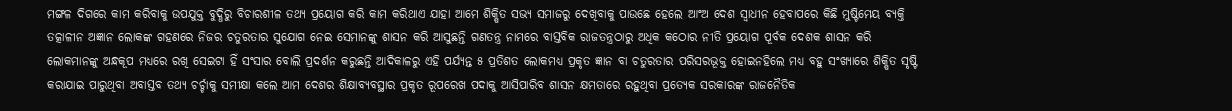ମଙ୍ଗଳ ଦିଗରେ କାମ କରିବାକୁ ଉପଯୁକ୍ତ ବୁଦ୍ଧିରୁ ବିଚାରଶୀଳ ତଥ୍ୟ ପ୍ରୟୋଗ କରି କାମ କରିଥାଏ ଯାହା ଆମେ ଶିକ୍ଷିତ ସଭ୍ୟ ସମାଜରୁ ଦେଖିବାକୁ ପାଉଛେ ହେଲେ ଆଂଅ ଦେଶ ସ୍ବାଧୀନ ହେବାପରେ କିଛି ମୁଷ୍ଟିମେୟ ବ୍ୟକ୍ତି ତତ୍କାଳୀନ ଅଜ୍ଞାନ ଲୋକଙ୍କ ଗହଣରେ ନିଜର ଚତୁରତାର ସୁଯୋଗ ନେଇ ସେମାନଙ୍କୁ ଶାସନ କରି ଆସୁଛନ୍ତି ଗଣତନ୍ତ୍ର ନାମରେ ବାସ୍ତବିକ ରାଜତନ୍ତ୍ରଠାରୁ ଅଧିକ କଠୋର ନୀତି ପ୍ରୟୋଗ ପୂର୍ବକ ଦେଶକ ଶାସନ କରି ଲୋକମାନଙ୍କୁ ଅନ୍ଧକୂପ ମଧ୍ୟରେ ରଖି ସେଇଟା ହିଁ ସଂସାର ବୋଲି ପ୍ରଦର୍ଶନ କରୁଛନ୍ତି ଆଦିକାଳରୁ ଏହି ପର୍ଯ୍ୟନ୍ତ ୫ ପ୍ରତିଶତ ଲୋକମଧ୍ୟ ପ୍ରକୃତ ଜ୍ଞାନ ବା ଚତୁରତାର ପରିସରଭୂକ୍ତ ହୋଇନହିଲେ ମଧ୍ୟ ବହୁ ସଂଖ୍ୟାରେ ଶିକ୍ଷିତ ସୃଷ୍ଟି କରାଯାଇ ପାରୁଥିବା ଅବାସ୍ତବ ତଥ୍ୟ ଚର୍ଚ୍ଚାକୁ ସମୀକ୍ଷା କଲେ ଆମ ଦେଶର ଶିକ୍ଷାବ୍ୟବସ୍ଥାର ପ୍ରକୃତ ରୂପରେଖ ପଦାକୁ ଆସିପାରିବ ଶାସନ କ୍ଷମତାରେ ରହୁଥିବା ପ୍ରତ୍ୟେକ ସରକାରଙ୍କ ରାଜନୈତିକ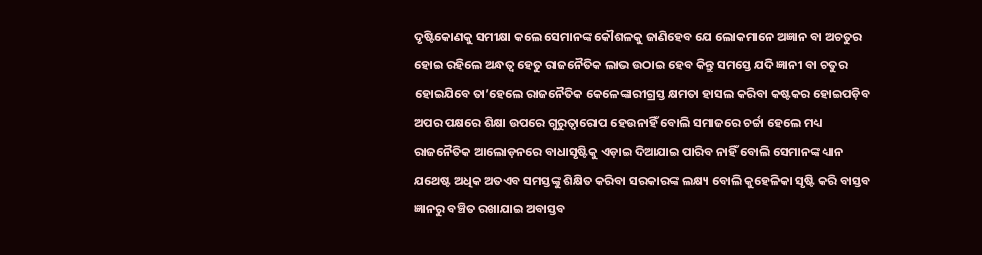ଦୃଷ୍ଟିକୋଣକୁ ସମୀକ୍ଷା କଲେ ସେମାନଙ୍କ କୌଶଳକୁ ଜାଣିହେବ ଯେ ଲୋକମାନେ ଅଜ୍ଞାନ ବା ଅଚତୁର ହୋଇ ରହିଲେ ଅନ୍ଧତ୍ବ ହେତୁ ରାଜନୈତିକ ଲାଭ ଉଠାଇ ହେବ କିନ୍ତୁ ସମସ୍ତେ ଯଦି ଜ୍ଞାନୀ ବା ଚତୁର ହୋଇଯିବେ ତା’ହେଲେ ରାଜନୈତିକ କେଳେଙ୍କାରୀଗ୍ରସ୍ତ କ୍ଷମତା ହାସଲ କରିବା କଷ୍ଟକର ହୋଇପଡ଼ିବ ଅପର ପକ୍ଷରେ ଶିକ୍ଷା ଉପରେ ଗୁରୁତ୍ବାରୋପ ହେଉନାହିଁ ବୋଲି ସମାଜରେ ଚର୍ଚ୍ଚା ହେଲେ ମଧ୍ୟ ରାଜନୈତିକ ଆଲୋଡ଼ନରେ ବାଧାସୃଷ୍ଟିକୁ ଏଡ଼ାଇ ଦିଆଯାଇ ପାରିବ ନାହିଁ ବୋଲି ସେମାନଙ୍କ ଧ୍ୟାନ ଯଥେଷ୍ଟ ଅଧିକ ଅତଏବ ସମସ୍ତଙ୍କୁ ଶିକ୍ଷିତ କରିବା ସରକାରଙ୍କ ଲକ୍ଷ୍ୟ ବୋଲି କୁହେଳିକା ସୃଷ୍ଟି କରି ବାସ୍ତବ ଜ୍ଞାନରୁ ବଞ୍ଚିତ ରଖାଯାଇ ଅବାସ୍ତବ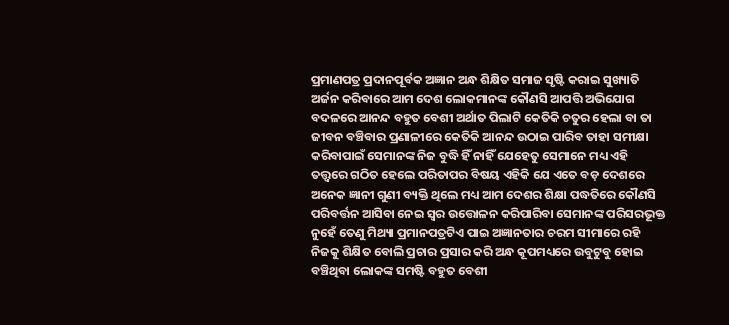ପ୍ରମାଣପତ୍ର ପ୍ରଦାନପୂର୍ବକ ଅଜ୍ଞାନ ଅନ୍ଧ ଶିକ୍ଷିତ ସମାଜ ସୃଷ୍ଟି କରାଇ ସୁଖ୍ୟାତି ଅର୍ଜନ କରିବାରେ ଆମ ଦେଶ ଲୋକମାନଙ୍କ କୌଣସି ଆପତ୍ତି ଅଭିଯୋଗ ବଦଳରେ ଆନନ୍ଦ ବହୁତ ବେଶୀ ଅର୍ଥାତ ପିଲାଟି କେତିକି ଚତୁର ହେଲା ବା ତା ଜୀବନ ବଞ୍ଚିବାର ପ୍ରଣାଳୀରେ କେତିକି ଆନନ୍ଦ ଉଠାଇ ପାରିବ ତାହା ସମୀକ୍ଷା କରିବାପାଇଁ ସେମାନଙ୍କ ନିଜ ବୁଦ୍ଧି ହିଁ ନାହିଁ ଯେହେତୁ ସେମାନେ ମଧ୍ୟ ଏହି ତତ୍ତ୍ବରେ ଗଠିତ ହେଲେ ପରିତାପର ବିଷୟ ଏହିକି ଯେ ଏତେ ବଡ଼ ଦେଶରେ ଅନେକ ଜ୍ଞାନୀ ଗୁଣୀ ବ୍ୟକ୍ତି ଥିଲେ ମଧ୍ୟ ଆମ ଦେଶର ଶିକ୍ଷା ପଦ୍ଧତିରେ କୌଣସି ପରିବର୍ତ୍ତନ ଆସିବା ନେଇ ସ୍ବର ଉତ୍ତୋଳନ କରିପାରିବା ସେମାନଙ୍କ ପରିସରଭୂକ୍ତ ନୁହେଁ ତେଣୁ ମିଥ୍ୟା ପ୍ରମାନପତ୍ରଟିଏ ପାଇ ଅଜ୍ଞାନତାର ଚରମ ସୀମାରେ ରହି ନିଜକୁ ଶିକ୍ଷିତ ବୋଲି ପ୍ରଚାର ପ୍ରସାର କରି ଅନ୍ଧ କୂପମଧ୍ୟରେ ଉବୁଟୁବୁ ହୋଇ ବଞ୍ଚିଥିବା ଲୋକଙ୍କ ସମଷ୍ଟି ବହୁତ ବେଶୀ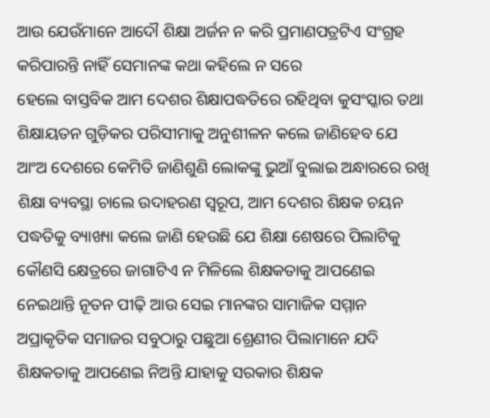ଆଉ ଯେଉଁମାନେ ଆଦୌ ଶିକ୍ଷା ଅର୍ଜନ ନ କରି ପ୍ରମାଣପତ୍ରଟିଏ ସଂଗ୍ରହ କରିପାରନ୍ତି ନାହିଁ ସେମାନଙ୍କ କଥା କହିଲେ ନ ସରେ
ହେଲେ ବାସ୍ତବିକ ଆମ ଦେଶର ଶିକ୍ଷାପଦ୍ଧତିରେ ରହିଥିବା କୁସଂସ୍କାର ତଥା ଶିକ୍ଷାୟତନ ଗୁଡ଼ିକର ପରିସୀମାକୁ ଅନୁଶୀଳନ କଲେ ଜାଣିହେବ ଯେ ଆଂଅ ଦେଶରେ କେମିତି ଜାଣିଶୁଣି ଲୋକଙ୍କୁ ଭୁଆଁ ବୁଲାଇ ଅନ୍ଧାରରେ ରଖି ଶିକ୍ଷା ବ୍ୟବସ୍ଥା ଚାଲେ ଉଦାହରଣ ସ୍ବରୂପ, ଆମ ଦେଶର ଶିକ୍ଷକ ଚୟନ ପଦ୍ଧତିକୁ ବ୍ୟାଖ୍ୟା କଲେ ଜାଣି ହେଉଛି ଯେ ଶିକ୍ଷା ଶେଷରେ ପିଲାଟିକୁ କୌଣସି କ୍ଷେତ୍ରରେ ଜାଗାଟିଏ ନ ମିଳିଲେ ଶିକ୍ଷକତାକୁ ଆପଣେଇ ନେଇଥାନ୍ତି ନୂତନ ପୀଢ଼ି ଆଉ ସେଇ ମାନଙ୍କର ସାମାଜିକ ସମ୍ମାନ ଅପ୍ରାକୃତିକ ସମାଜର ସବୁଠାରୁ ପଛୁଆ ଶ୍ରେଣୀର ପିଲାମାନେ ଯଦି ଶିକ୍ଷକତାକୁ ଆପଣେଇ ନିଅନ୍ତି ଯାହାକୁ ସରକାର ଶିକ୍ଷକ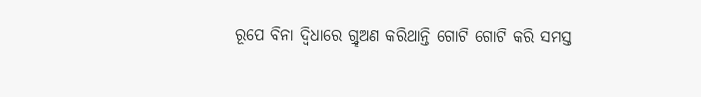ରୂପେ ବିନା ଦ୍ବିଧାରେ ଗ୍ର୍ହଅଣ କରିଥାନ୍ତି ଗୋଟି ଗୋଟି କରି ସମସ୍ତ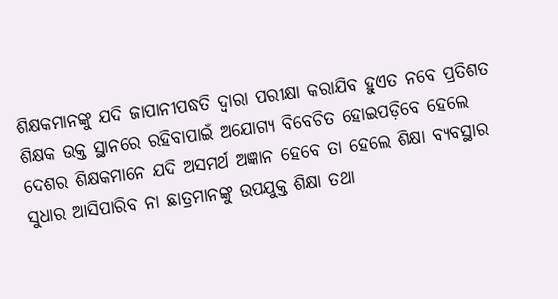ଶିକ୍ଷକମାନଙ୍କୁ ଯଦି ଜାପାନୀପଦ୍ଧତି ଦ୍ବାରା ପରୀକ୍ଷା କରାଯିବ ହୁଏତ ନବେ ପ୍ରତିଶତ ଶିକ୍ଷକ ଉକ୍ତ ସ୍ଥାନରେ ରହିବାପାଇଁ ଅଯୋଗ୍ୟ ବିବେଚିତ ହୋଇପଡ଼ିବେ ହେଲେ ଦେଶର ଶିକ୍ଷକମାନେ ଯଦି ଅସମର୍ଥ ଅଜ୍ଞାନ ହେବେ ତା ହେଲେ ଶିକ୍ଷା ବ୍ୟବସ୍ଥାର ସୁଧାର ଆସିପାରିବ ନା ଛାତ୍ରମାନଙ୍କୁ ଉପଯୁକ୍ତ ଶିକ୍ଷା ତଥା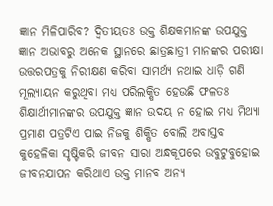ଜ୍ଞାନ ମିଳିପାରିବ? ଦ୍ବିତୀୟତଃ ଉକ୍ତ ଶିକ୍ଷକମାନଙ୍କ ଉପଯୁକ୍ତ ଜ୍ଞାନ ଅଭାବରୁ ଅନେକ ସ୍ଥାନରେ ଛାତ୍ରଛାତ୍ରୀ ମାନଙ୍କର ପରୀକ୍ଷା ଉତ୍ତରପତ୍ରକୁ ନିରୀକ୍ଷଣ କରିବା ସାମର୍ଥ୍ୟ ନଥାଇ ଧାଡ଼ି ଗଣି ମୂଲ୍ୟାୟନ କରୁଥିବା ମଧ୍ୟ ପରିଲକ୍ଷିତ ହେଉଛି ଫଳତଃ ଶିକ୍ଷାର୍ଥୀମାନଙ୍କର ଉପଯୁକ୍ତ ଜ୍ଞାନ ଉଦୟ ନ ହୋଇ ମଧ୍ୟ ମିଥ୍ୟା ପ୍ରମାଣ ପତ୍ରଟିଏ ପାଇ ନିଜକୁ ଶିକ୍ଷିତ ବୋଲି ଅବାସ୍ତବ କୁହେଳିକା ସୃଷ୍ଟିକରି ଜୀବନ ସାରା ଅନ୍ଧକୂପରେ ଉବୁଟୁବୁହୋଇ ଜୀବନଯାପନ କରିଥାଏ ଉକ୍ତ ମାନବ ଅନ୍ୟ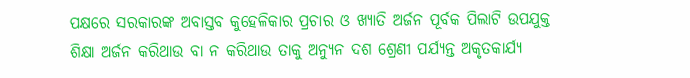ପକ୍ଷରେ ସରକାରଙ୍କ ଅବାସ୍ତବ କୁହେଳିକାର ପ୍ରଚାର ଓ ଖ୍ୟାତି ଅର୍ଜନ ପୂର୍ବକ ପିଲାଟି ଉପଯୁକ୍ତ ଶିକ୍ଷା ଅର୍ଜନ କରିଥାଉ ବା ନ କରିଥାଉ ତାକୁ ଅନ୍ୟୁନ ଦଶ ଶ୍ରେଣୀ ପର୍ଯ୍ୟନ୍ତ ଅକୃତକାର୍ଯ୍ୟ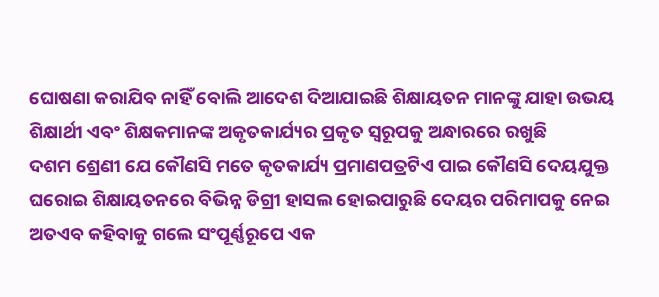ଘୋଷଣା କରାଯିବ ନାହିଁ ବୋଲି ଆଦେଶ ଦିଆଯାଇଛି ଶିକ୍ଷାୟତନ ମାନଙ୍କୁ ଯାହା ଉଭୟ ଶିକ୍ଷାର୍ଥୀ ଏବଂ ଶିକ୍ଷକମାନଙ୍କ ଅକୃତକାର୍ଯ୍ୟର ପ୍ରକୃତ ସ୍ବରୂପକୁ ଅନ୍ଧାରରେ ରଖୁଛି
ଦଶମ ଶ୍ରେଣୀ ଯେ କୌଣସି ମତେ କୃତକାର୍ଯ୍ୟ ପ୍ରମାଣପତ୍ରଟିଏ ପାଇ କୌଣସି ଦେୟଯୁକ୍ତ ଘରୋଇ ଶିକ୍ଷାୟତନରେ ବିଭିନ୍ନ ଡିଗ୍ରୀ ହାସଲ ହୋଇପାରୁଛି ଦେୟର ପରିମାପକୁ ନେଇ ଅତଏବ କହିବାକୁ ଗଲେ ସଂପୂର୍ଣ୍ଣରୂପେ ଏକ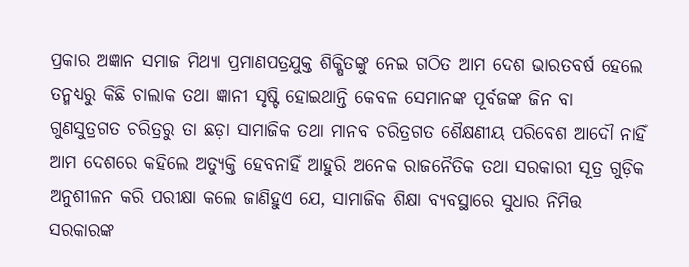ପ୍ରକାର ଅଜ୍ଞାନ ସମାଜ ମିଥ୍ୟା ପ୍ରମାଣପତ୍ରଯୁକ୍ତ ଶିକ୍ଷିତଙ୍କୁ ନେଇ ଗଠିତ ଆମ ଦେଶ ଭାରତବର୍ଷ ହେଲେ ତନ୍ମଧ୍ୟରୁ କିଛି ଚାଲାକ ତଥା ଜ୍ଞାନୀ ସୃଷ୍ଟି ହୋଇଥାନ୍ତି କେବଳ ସେମାନଙ୍କ ପୂର୍ବଜଙ୍କ ଜିନ ବା ଗୁଣସୁତ୍ରଗତ ଚରିତ୍ରରୁ ତା ଛଡ଼ା ସାମାଜିକ ତଥା ମାନବ ଚରିତ୍ରଗତ ଶୈକ୍ଷଣୀୟ ପରିବେଶ ଆଦୌ ନାହିଁ ଆମ ଦେଶରେ କହିଲେ ଅତ୍ୟୁକ୍ତି ହେବନାହିଁ ଆହୁରି ଅନେକ ରାଜନୈତିକ ତଥା ସରକାରୀ ସୂତ୍ର ଗୁଡ଼ିକ ଅନୁଶୀଳନ କରି ପରୀକ୍ଷା କଲେ ଜାଣିହୁଏ ଯେ, ସାମାଜିକ ଶିକ୍ଷା ବ୍ୟବସ୍ଥାରେ ସୁଧାର ନିମିତ୍ତ ସରକାରଙ୍କ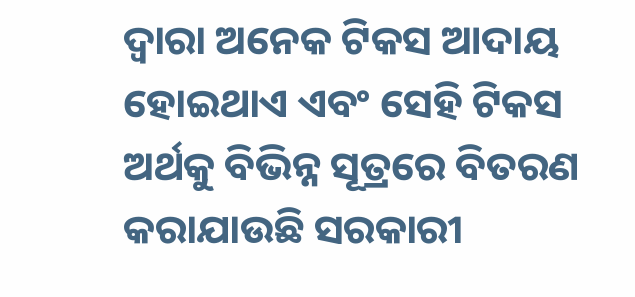ଦ୍ବାରା ଅନେକ ଟିକସ ଆଦାୟ ହୋଇଥାଏ ଏବଂ ସେହି ଟିକସ ଅର୍ଥକୁ ବିଭିନ୍ନ ସୂତ୍ରରେ ବିତରଣ କରାଯାଉଛି ସରକାରୀ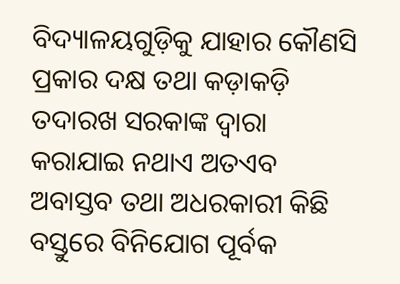ବିଦ୍ୟାଳୟଗୁଡ଼ିକୁ ଯାହାର କୌଣସି ପ୍ରକାର ଦକ୍ଷ ତଥା କଡ଼ାକଡ଼ି ତଦାରଖ ସରକାଙ୍କ ଦ୍ବାରା କରାଯାଇ ନଥାଏ ଅତଏବ ଅବାସ୍ତବ ତଥା ଅଧରକାରୀ କିଛି ବସ୍ତୁରେ ବିନିଯୋଗ ପୂର୍ବକ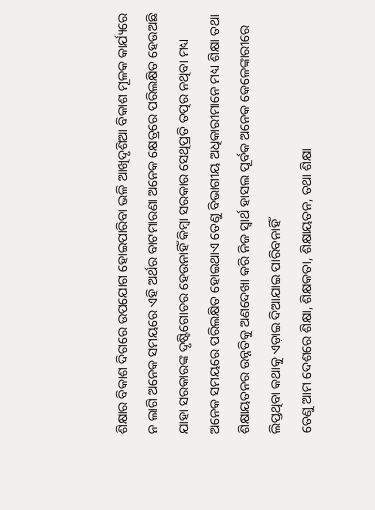ଶିକ୍ଷାର ବିକାଶ ଦିଗରେ ଉପଯୋଗ ହୋଇପାରିବା ଭଳି ଆଖିଦୃଶିଆ ବିକାଶ ମୂଳକ କାର୍ଯ୍ୟରେ ନ ଲାଗି ଅନେକ ସମୟରେ ଏହି ଅର୍ଥର ବାଟମାରଣା ଅନେକ କ୍ଷେତ୍ରରେ ପରିଲକ୍ଷିତ ହେଉଅଛି ଯାହା ସରକାରଙ୍କ ଦୃଷ୍ଟିଗୋଚର ହେଉନାହିଁ କିମ୍ବା ସରକାର ସେଥିପ୍ରତି ତତ୍ପର ନଥିବା ମଧ୍ୟ ଅନେକ ସମୟରେ ପରିଲକ୍ଷିତ ହୋଇଥାଏ ତେଣୁ ବିଭାଗୀୟ ଅଧିକାରୀମାନେ ମଧ୍ୟ ଶିକ୍ଷା ତଥା ଶିକ୍ଷାୟତନର ଉନ୍ନତିକୁ ଅଣଦେଖା କରି ନିଜ ସ୍ବାର୍ଥ ହାସଲ ପୂର୍ବକ ଅନେକ କେଳେଙ୍କାରୀରେ ଲିପ୍ତଥିବା କଥାକୁ ଏଡ଼ାଇ ଦିଆଯାଇ ପାରିବନାହିଁ
ତେଣୁ ଆମ ଦେଶରେ ଶିକ୍ଷା, ଶିକ୍ଷକତା, ଶିକ୍ଷାୟତନ, ତଥା ଶିକ୍ଷା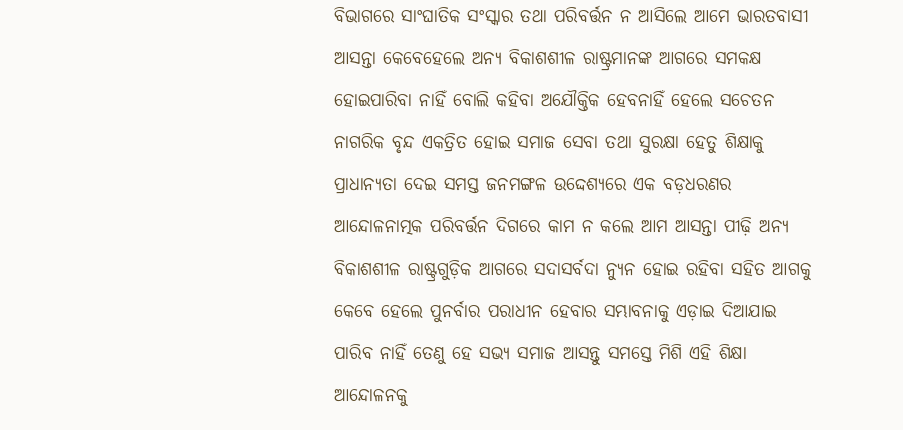ବିଭାଗରେ ସାଂଘାତିକ ସଂସ୍କାର ତଥା ପରିବର୍ତ୍ତନ ନ ଆସିଲେ ଆମେ ଭାରତବାସୀ ଆସନ୍ତା କେବେହେଲେ ଅନ୍ୟ ବିକାଶଶୀଳ ରାଷ୍ଟ୍ରମାନଙ୍କ ଆଗରେ ସମକକ୍ଷ ହୋଇପାରିବା ନାହିଁ ବୋଲି କହିବା ଅଯୌକ୍ତିକ ହେବନାହିଁ ହେଲେ ସଚେତନ ନାଗରିକ ବୃନ୍ଦ ଏକତ୍ରିତ ହୋଇ ସମାଜ ସେବା ତଥା ସୁରକ୍ଷା ହେତୁ ଶିକ୍ଷାକୁ ପ୍ରାଧାନ୍ୟତା ଦେଇ ସମସ୍ତ ଜନମଙ୍ଗଳ ଉଦ୍ଦେଶ୍ୟରେ ଏକ ବଡ଼ଧରଣର ଆନ୍ଦୋଳନାତ୍ମକ ପରିବର୍ତ୍ତନ ଦିଗରେ କାମ ନ କଲେ ଆମ ଆସନ୍ତା ପୀଢ଼ି ଅନ୍ୟ ବିକାଶଶୀଳ ରାଷ୍ଟ୍ରଗୁଡ଼ିକ ଆଗରେ ସଦାସର୍ବଦା ନ୍ୟୁନ ହୋଇ ରହିବା ସହିତ ଆଗକୁ କେବେ ହେଲେ ପୁନର୍ବାର ପରାଧୀନ ହେବାର ସମ୍ଭାବନାକୁ ଏଡ଼ାଇ ଦିଆଯାଇ ପାରିବ ନାହିଁ ତେଣୁ ହେ ସଭ୍ୟ ସମାଜ ଆସନ୍ତୁ ସମସ୍ତେ ମିଶି ଏହି ଶିକ୍ଷା ଆନ୍ଦୋଳନକୁ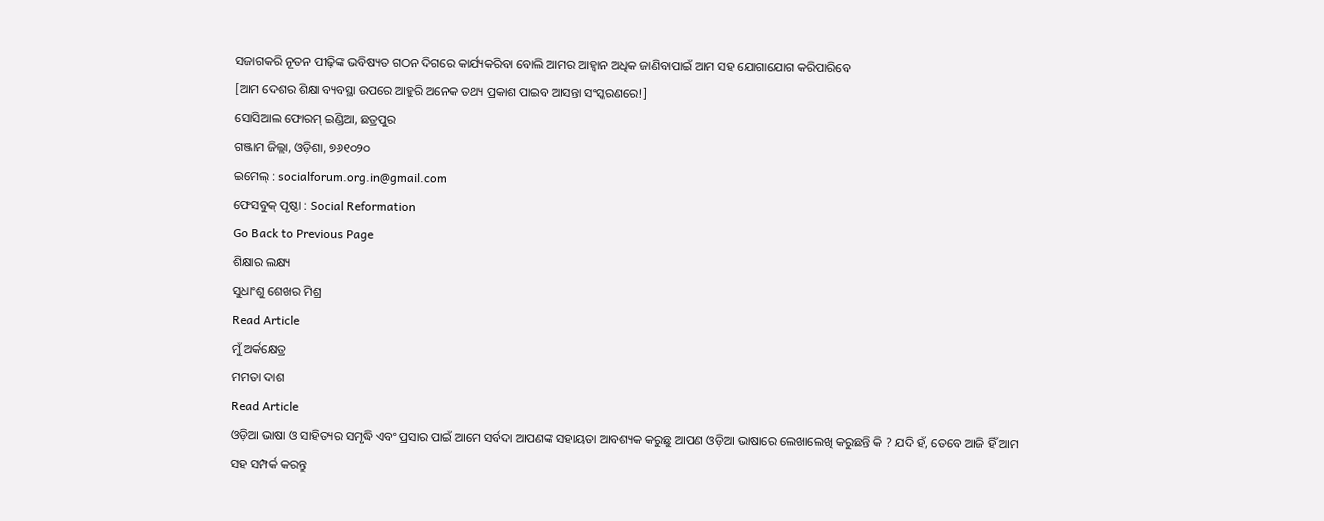ସଜାଗକରି ନୂତନ ପୀଢ଼ିଙ୍କ ଭବିଷ୍ୟତ ଗଠନ ଦିଗରେ କାର୍ଯ୍ୟକରିବା ବୋଲି ଆମର ଆହ୍ବାନ ଅଧିକ ଜାଣିବାପାଇଁ ଆମ ସହ ଯୋଗାଯୋଗ କରିପାରିବେ
[ଆମ ଦେଶର ଶିକ୍ଷା ବ୍ୟବସ୍ଥା ଉପରେ ଆହୁରି ଅନେକ ତଥ୍ୟ ପ୍ରକାଶ ପାଇବ ଆସନ୍ତା ସଂସ୍କରଣରେ!]
ସୋସିଆଲ ଫୋରମ୍ ଇଣ୍ଡିଆ, ଛତ୍ରପୁର
ଗଞ୍ଜାମ ଜିଲ୍ଲା, ଓଡ଼ିଶା, ୭୬୧୦୨୦
ଇମେଲ୍ : socialforum.org.in@gmail.com
ଫେସବୁକ୍ ପୃଷ୍ଠା : Social Reformation
Go Back to Previous Page
ଶିକ୍ଷାର ଲକ୍ଷ୍ୟ
ସୁଧାଂଶୁ ଶେଖର ମିଶ୍ର
Read Article
ମୁଁ ଅର୍କକ୍ଷେତ୍ର
ମମତା ଦାଶ
Read Article
ଓଡ଼ିଆ ଭାଷା ଓ ସାହିତ୍ୟର ସମୃଦ୍ଧି ଏବଂ ପ୍ରସାର ପାଇଁ ଆମେ ସର୍ବଦା ଆପଣଙ୍କ ସହାୟତା ଆବଶ୍ୟକ କରୁଛୁ ଆପଣ ଓଡ଼ିଆ ଭାଷାରେ ଲେଖାଲେଖି କରୁଛନ୍ତି କି ? ଯଦି ହଁ, ତେବେ ଆଜି ହିଁ ଆମ ସହ ସମ୍ପର୍କ କରନ୍ତୁ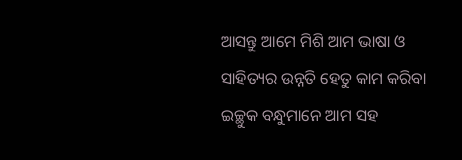ଆସନ୍ତୁ ଆମେ ମିଶି ଆମ ଭାଷା ଓ ସାହିତ୍ୟର ଉନ୍ନତି ହେତୁ କାମ କରିବା
ଇଚ୍ଛୁକ ବନ୍ଧୁମାନେ ଆମ ସହ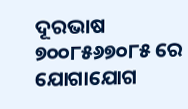ଦୂରଭାଷ ୭୦୦୮୫୬୭୦୮୫ ରେ ଯୋଗାଯୋଗ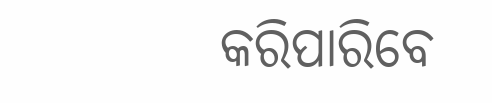କରିପାରିବେ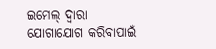ଇମେଲ୍ ଦ୍ବାରା ଯୋଗାଯୋଗ କରିବାପାଇଁ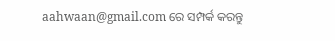aahwaan@gmail.com ରେ ସମ୍ପର୍କ କରନ୍ତୁ